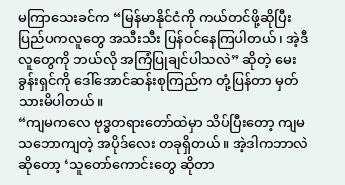မကြာသေးခင်က “မြန်မာနိုင်ငံကို ကယ်တင်ဖို့ဆိုပြီး ပြည်ပကလူတွေ အသီးသီး ပြန်ဝင်နေကြပါတယ်၊ အဲ့ဒီလူတွေကို ဘယ်လို အကြံပြုချင်ပါသလဲ” ဆိုတဲ့ မေးခွန်းရှင်ကို ဒေါ်အောင်ဆန်းစုကြည်က တုံ့ပြန်တာ မှတ်သားမိပါတယ်။
“ကျမကလေ ဗုဒ္ဓတရားတော်ထဲမှာ သိပ်ပြီးတော့ ကျမ သဘောကျတဲ့ အပိုဒ်လေး တခုရှိတယ်။ အဲ့ဒါကဘာလဲ ဆိုတော့ ‘သူတော်ကောင်းတွေ ဆိုတာ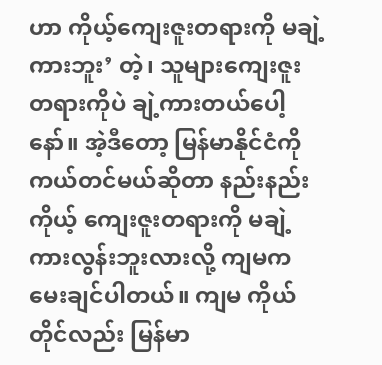ဟာ ကိုယ့်ကျေးဇူးတရားကို မချဲ့ကားဘူး’ တဲ့၊ သူများကျေးဇူး တရားကိုပဲ ချဲ့ကားတယ်ပေါ့နော်။ အဲ့ဒီတော့ မြန်မာနိုင်ငံကို ကယ်တင်မယ်ဆိုတာ နည်းနည်းကိုယ့် ကျေးဇူးတရားကို မချဲ့ကားလွန်းဘူးလားလို့ ကျမက မေးချင်ပါတယ်။ ကျမ ကိုယ်တိုင်လည်း မြန်မာ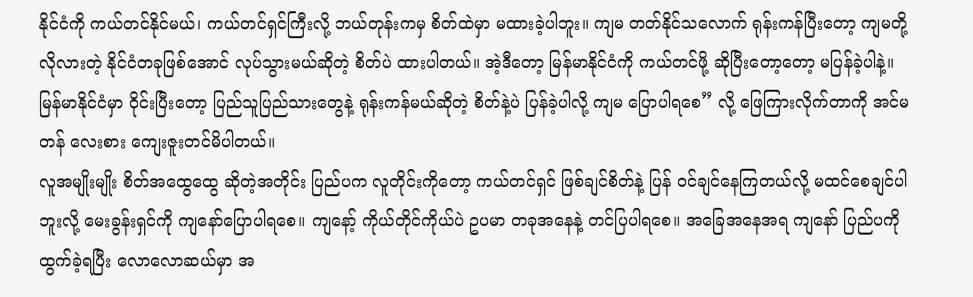နိုင်ငံကို ကယ်တင်နိုင်မယ်၊ ကယ်တင်ရှင်ကြီးလို့ ဘယ်တုန်းကမှ စိတ်ထဲမှာ မထားခဲ့ပါဘူး။ ကျမ တတ်နိုင်သလောက် ရုန်းကန်ပြီးတော့ ကျမတို့ လိုလားတဲ့ နိုင်ငံတခုဖြစ်အောင် လုပ်သွားမယ်ဆိုတဲ့ စိတ်ပဲ ထားပါတယ်။ အဲ့ဒီတော့ မြန်မာနိုင်ငံကို ကယ်တင်ဖို့ ဆိုပြီးတော့တော့ မပြန်ခဲ့ပါနဲ့။ မြန်မာနိုင်ငံမှာ ဝိုင်းပြီးတော့ ပြည်သူပြည်သားတွေနဲ့ ရုန်းကန်မယ်ဆိုတဲ့ စိတ်နဲ့ပဲ ပြန်ခဲ့ပါလို့ ကျမ ပြောပါရစေ” လို့ ဖြေကြားလိုက်တာကို အင်မတန် လေးစား ကျေးဇူးတင်မိပါတယ်။
လူအမျိုးမျိုး စိတ်အထွေထွေ ဆိုတဲ့အတိုင်း ပြည်ပက လူတိုင်းကိုတော့ ကယ်တင်ရှင် ဖြစ်ချင်စိတ်နဲ့ ပြန် ဝင်ချင်နေကြတယ်လို့ မထင်စေချင်ပါဘူးလို့ မေးခွန်းရှင်ကို ကျနော်ပြောပါရစေ။ ကျနော့် ကိုယ်တိုင်ကိုယ်ပဲ ဥပမာ တခုအနေနဲ့ တင်ပြပါရစေ။ အခြေအနေအရ ကျနော် ပြည်ပကို ထွက်ခဲ့ရပြီး လောလောဆယ်မှာ အ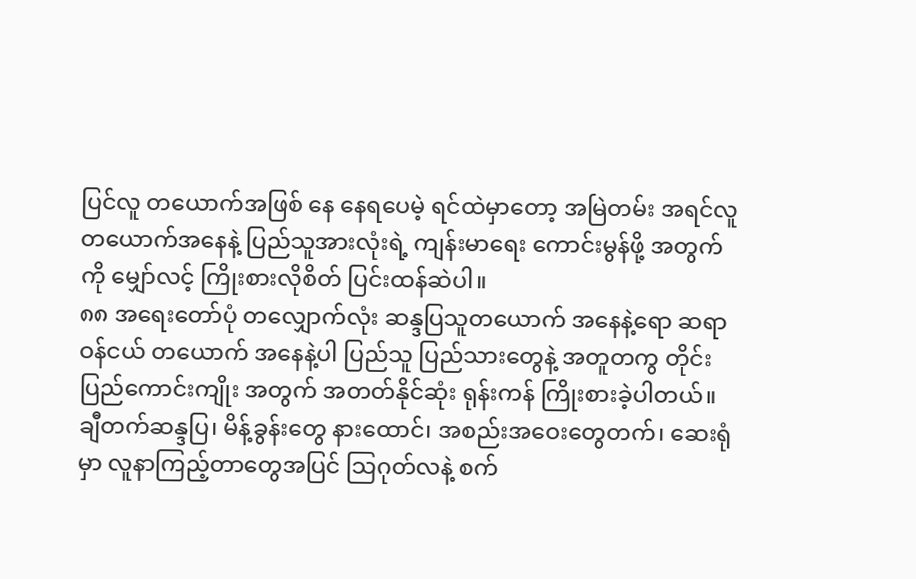ပြင်လူ တယောက်အဖြစ် နေ နေရပေမဲ့ ရင်ထဲမှာတော့ အမြဲတမ်း အရင်လူ တယောက်အနေနဲ့ ပြည်သူအားလုံးရဲ့ ကျန်းမာရေး ကောင်းမွန်ဖို့ အတွက်ကို မျှော်လင့် ကြိုးစားလိုစိတ် ပြင်းထန်ဆဲပါ။
၈၈ အရေးတော်ပုံ တလျှောက်လုံး ဆန္ဒပြသူတယောက် အနေနဲ့ရော ဆရာဝန်ငယ် တယောက် အနေနဲ့ပါ ပြည်သူ ပြည်သားတွေနဲ့ အတူတကွ တိုင်းပြည်ကောင်းကျိုး အတွက် အတတ်နိုင်ဆုံး ရုန်းကန် ကြိုးစားခဲ့ပါတယ်။ ချီတက်ဆန္ဒပြ၊ မိန့်ခွန်းတွေ နားထောင်၊ အစည်းအဝေးတွေတက်၊ ဆေးရုံမှာ လူနာကြည့်တာတွေအပြင် သြဂုတ်လနဲ့ စက်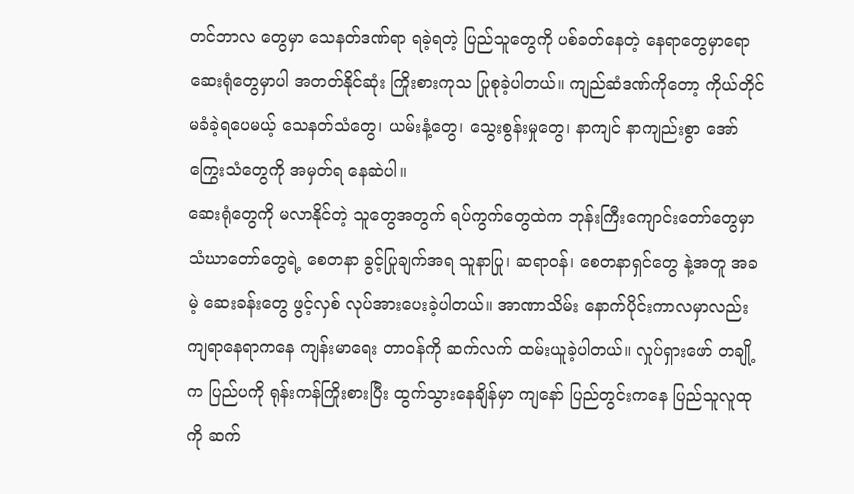တင်ဘာလ တွေမှာ သေနတ်ဒဏ်ရာ ရခဲ့ရတဲ့ ပြည်သူတွေကို ပစ်ခတ်နေတဲ့ နေရာတွေမှာရော ဆေးရုံတွေမှာပါ အတတ်နိုင်ဆုံး ကြိုးစားကုသ ပြုစုခဲ့ပါတယ်။ ကျည်ဆံဒဏ်ကိုတော့ ကိုယ်တိုင် မခံခဲ့ရပေမယ့် သေနတ်သံတွေ၊ ယမ်းနံ့တွေ၊ သွေးစွန်းမှုတွေ၊ နာကျင် နာကျည်းစွာ အော်ကြွေးသံတွေကို အမှတ်ရ နေဆဲပါ။
ဆေးရုံတွေကို မလာနိုင်တဲ့ သူတွေအတွက် ရပ်ကွက်တွေထဲက ဘုန်းကြီးကျောင်းတော်တွေမှာ သံဃာတော်တွေရဲ့ စေတနာ ခွင့်ပြုချက်အရ သူနာပြု၊ ဆရာဝန်၊ စေတနာရှင်တွေ နဲ့အတူ အခမဲ့ ဆေးခန်းတွေ ဖွင့်လှစ် လုပ်အားပေးခဲ့ပါတယ်။ အာဏာသိမ်း နောက်ပိုင်းကာလမှာလည်း ကျရာနေရာကနေ ကျန်းမာရေး တာဝန်ကို ဆက်လက် ထမ်းယူခဲ့ပါတယ်။ လှုပ်ရှားဖော် တချို့က ပြည်ပကို ရုန်းကန်ကြိုးစားပြီး ထွက်သွားနေချိန်မှာ ကျနော် ပြည်တွင်းကနေ ပြည်သူလူထုကို ဆက်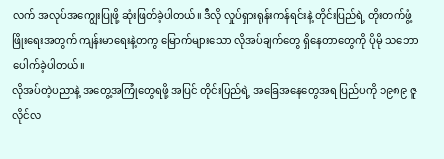လက် အလုပ်အကျွေးပြုဖို့ ဆုံးဖြတ်ခဲ့ပါတယ်။ ဒီလို လှုပ်ရှားရုန်းကန်ရင်းနဲ့ တိုင်းပြည်ရဲ့ တိုးတက်ဖွံ့ဖြိုးရေးအတွက် ကျန်းမာရေးနဲ့တကွ မြောက်များသော လိုအပ်ချက်တွေ ရှိနေတာတွေကို ပိုမို သဘောပေါက်ခဲ့ပါတယ်။
လိုအပ်တဲ့ပညာနဲ့ အတွေ့အကြုံတွေရဖို့ အပြင် တိုင်းပြည်ရဲ့ အခြေအနေတွေအရ ပြည်ပကို ၁၉၈၉ ဇူလိုင်လ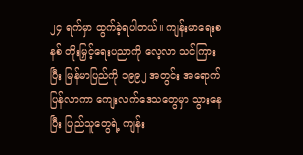၂၄ ရက်မှာ ထွက်ခဲ့ရပါတယ်။ ကျန်းမာရေးစနစ် တိုးမြှင့်ရေးပညာကို လေ့လာ သင်ကြားပြီး မြန်မာပြည်ကို ၁၉၉၂ အတွင်း အရောက်ပြန်လာကာ ကျေးလက်ဒေသတွေမှာ သွားနေပြီး ပြည်သူတွေရဲ့ ကျန်း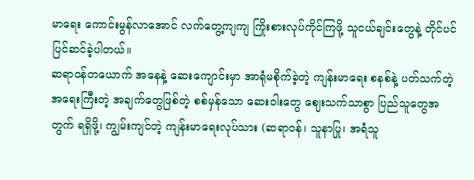မာရေး ကောင်းမွန်လာအောင် လက်တွေ့ကျကျ ကြိုးစားလုပ်ကိုင်ကြဖို့ သူငယ်ချင်းတွေနဲ့ တိုင်ပင် ပြင်ဆင်ခဲ့ပါတယ်။
ဆရာဝန်တယောက် အနေနဲ့ ဆေးကျောင်းမှာ အာရုံမစိုက်ခဲ့တဲ့ ကျန်းမာရေး စနစ်နဲ့ ပတ်သက်တဲ့ အရေးကြီးတဲ့ အချက်တွေဖြစ်တဲ့ စစ်မှန်သော ဆေးဝါးတွေ ဈေးသက်သာစွာ ပြည်သူတွေအတွက် ရရှိဖို့၊ ကျွမ်းကျင်တဲ့ ကျန်းမာရေးလုပ်သား (ဆရာဝန်၊ သူနာပြု၊ အရံသူ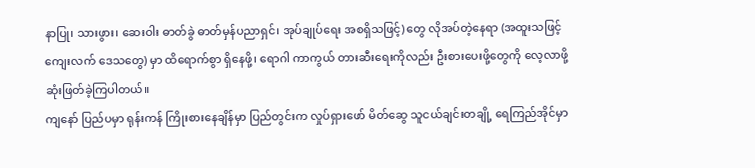နာပြု၊ သားဖွား၊ ဆေးဝါး ဓာတ်ခွဲ ဓာတ်မှန်ပညာရှင်၊ အုပ်ချုပ်ရေး အစရှိသဖြင့်) တွေ လိုအပ်တဲ့နေရာ (အထူးသဖြင့် ကျေးလက် ဒေသတွေ) မှာ ထိရောက်စွာ ရှိနေဖို့၊ ရောဂါ ကာကွယ် တားဆီးရေးကိုလည်း ဦးစားပေးဖို့တွေကို လေ့လာဖို့ ဆုံးဖြတ်ခဲ့ကြပါတယ်။
ကျနော် ပြည်ပမှာ ရုန်းကန် ကြိုးစားနေချိန်မှာ ပြည်တွင်းက လှုပ်ရှားဖော် မိတ်ဆွေ သူငယ်ချင်းတချို့ ရေကြည်အိုင်မှာ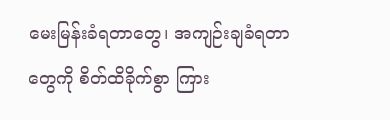မေးမြန်းခံရတာတွေ၊ အကျဉ်းချခံရတာတွေကို စိတ်ထိခိုက်စွာ ကြား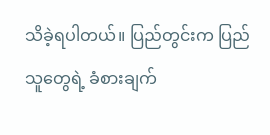သိခဲ့ရပါတယ်။ ပြည်တွင်းက ပြည်သူတွေရဲ့ ခံစားချက်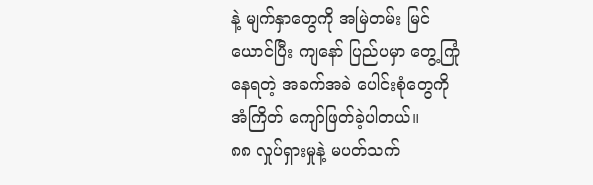နဲ့ မျက်နှာတွေကို အမြဲတမ်း မြင်ယောင်ပြီး ကျနော် ပြည်ပမှာ တွေ့ကြုံနေရတဲ့ အခက်အခဲ ပေါင်းစုံတွေကို အံကြိတ် ကျော်ဖြတ်ခဲ့ပါတယ်။
၈၈ လှုပ်ရှားမှုနဲ့ မပတ်သက်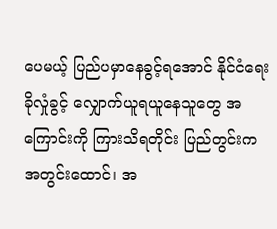ပေမယ့် ပြည်ပမှာနေခွင့်ရအောင် နိုင်ငံရေး ခိုလှုံခွင့် လျှောက်ယူရယူနေသူတွေ အကြောင်းကို ကြားသိရတိုင်း ပြည်တွင်းက အတွင်းထောင်၊ အ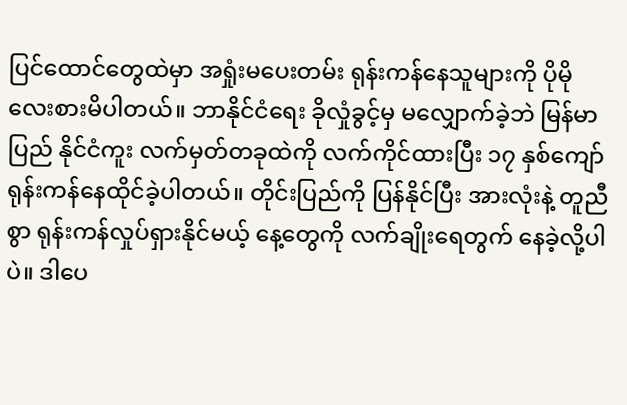ပြင်ထောင်တွေထဲမှာ အရှုံးမပေးတမ်း ရုန်းကန်နေသူများကို ပိုမို လေးစားမိပါတယ်။ ဘာနိုင်ငံရေး ခိုလှုံခွင့်မှ မလျှောက်ခဲ့ဘဲ မြန်မာပြည် နိုင်ငံကူး လက်မှတ်တခုထဲကို လက်ကိုင်ထားပြီး ၁၇ နှစ်ကျော် ရုန်းကန်နေထိုင်ခဲ့ပါတယ်။ တိုင်းပြည်ကို ပြန်နိုင်ပြီး အားလုံးနဲ့ တူညီစွာ ရုန်းကန်လှုပ်ရှားနိုင်မယ့် နေ့တွေကို လက်ချိုးရေတွက် နေခဲ့လို့ပါပဲ။ ဒါပေ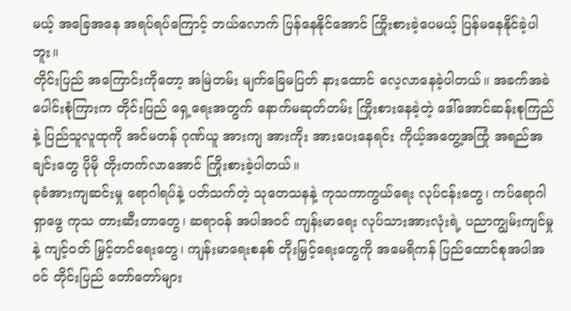မယ့် အခြေအနေ အရပ်ရပ်ကြောင့် ဘယ်လောက် ပြန်နေနိုင်အောင် ကြိုးစားခဲ့ပေမယ့် ပြန်မနေနိုင်ခဲ့ပါဘူး။
တိုင်းပြည် အကြောင်းကိုတော့ အမြဲတမ်း မျက်ခြေမပြတ် နားထောင် လေ့လာနေခဲ့ပါတယ်။ အခက်အခဲ ပေါင်းစုံကြားက တိုင်းပြည် ရှေ့ရေးအတွက် နောက်မဆုတ်တမ်း ကြိုးစားနေခဲ့တဲ့ ဒေါ်အောင်ဆန်းစုကြည် နဲ့ ပြည်သူလူထုကို အင်မတန် ဂုဏ်ယူ အားကျ အားကိုး အားပေးနေရင်း ကိုယ့်အတွေ့အကြုံ အရည်အချင်းတွေ ပိုမို တိုးတက်လာအောင် ကြိုးစားခဲ့ပါတယ်။
ခုခံအားကျဆင်းမှု ရောဂါရပ်နဲ့ ပတ်သက်တဲ့ သုတေသနနဲ့ ကုသကာကွယ်ရေး လုပ်ငန်းတွေ၊ ကပ်ရောဂါ ရှာဖွေ ကုသ တားဆီးတာတွေ၊ ဆရာဝန် အပါအဝင် ကျန်းမာရေး လုပ်သားအားလုံးရဲ့ ပညာကျွမ်းကျင်မှုနဲ့ ကျင့်ဝတ် မြှင့်တင်ရေးတွေ၊ ကျန်းမာရေးစနစ် တိုးမြှင့်ရေးတွေကို အမေရိကန် ပြည်ထောင်စုအပါအဝင် တိုင်းပြည် တော်တော်များ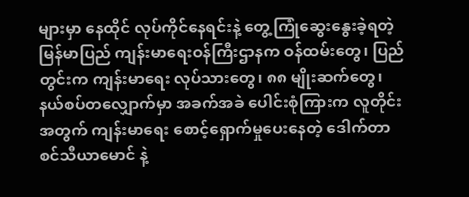များမှာ နေထိုင် လုပ်ကိုင်နေရင်းနဲ့ တွေ့ကြုံဆွေးနွေးခဲ့ရတဲ့ မြန်မာပြည် ကျန်းမာရေးဝန်ကြီးဌာနက ဝန်ထမ်းတွေ၊ ပြည်တွင်းက ကျန်းမာရေး လုပ်သားတွေ၊ ၈၈ မျိုးဆက်တွေ၊ နယ်စပ်တလျှောက်မှာ အခက်အခဲ ပေါင်းစုံကြားက လူတိုင်းအတွက် ကျန်းမာရေး စောင့်ရှောက်မှုပေးနေတဲ့ ဒေါက်တာ စင်သီယာမောင် နဲ့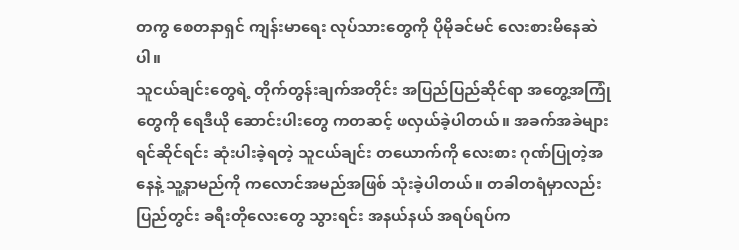တကွ စေတနာရှင် ကျန်းမာရေး လုပ်သားတွေကို ပိုမိုခင်မင် လေးစားမိနေဆဲပါ။
သူငယ်ချင်းတွေရဲ့ တိုက်တွန်းချက်အတိုင်း အပြည်ပြည်ဆိုင်ရာ အတွေ့အကြုံတွေကို ရေဒီယို ဆောင်းပါးတွေ ကတဆင့် ဖလှယ်ခဲ့ပါတယ်။ အခက်အခဲများ ရင်ဆိုင်ရင်း ဆုံးပါးခဲ့ရတဲ့ သူငယ်ချင်း တယောက်ကို လေးစား ဂုဏ်ပြုတဲ့အနေနဲ့ သူ့နာမည်ကို ကလောင်အမည်အဖြစ် သုံးခဲ့ပါတယ်။ တခါတရံမှာလည်း ပြည်တွင်း ခရီးတိုလေးတွေ သွားရင်း အနယ်နယ် အရပ်ရပ်က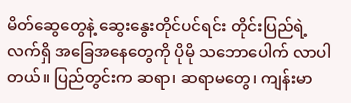မိတ်ဆွေတွေနဲ့ ဆွေးနွေးတိုင်ပင်ရင်း တိုင်းပြည်ရဲ့ လက်ရှိ အခြေအနေတွေကို ပိုမို သဘောပေါက် လာပါတယ်။ ပြည်တွင်းက ဆရာ၊ ဆရာမတွေ၊ ကျန်းမာ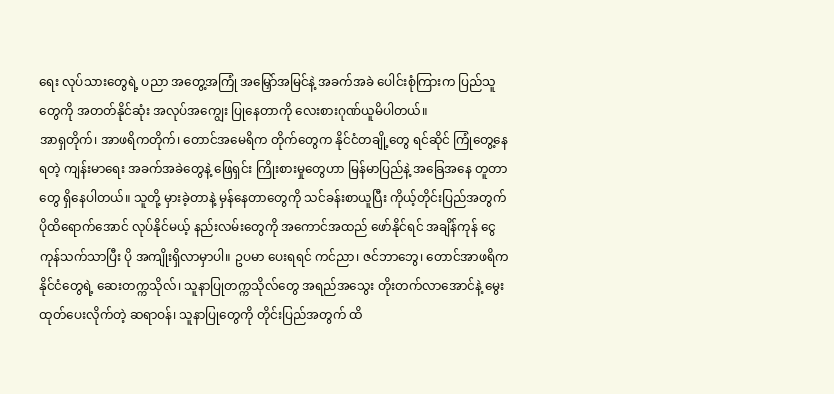ရေး လုပ်သားတွေရဲ့ ပညာ အတွေ့အကြုံ အမြှော်အမြင်နဲ့ အခက်အခဲ ပေါင်းစုံကြားက ပြည်သူတွေကို အတတ်နိုင်ဆုံး အလုပ်အကျွေး ပြုနေတာကို လေးစားဂုဏ်ယူမိပါတယ်။
အာရှတိုက်၊ အာဖရိကတိုက်၊ တောင်အမေရိက တိုက်တွေက နိုင်ငံတချို့တွေ ရင်ဆိုင် ကြုံတွေ့နေရတဲ့ ကျန်းမာရေး အခက်အခဲတွေနဲ့ ဖြေရှင်း ကြိုးစားမှုတွေဟာ မြန်မာပြည်နဲ့ အခြေအနေ တူတာတွေ ရှိနေပါတယ်။ သူတို့ မှားခဲ့တာနဲ့ မှန်နေတာတွေကို သင်ခန်းစာယူပြီး ကိုယ့်တိုင်းပြည်အတွက် ပိုထိရောက်အောင် လုပ်နိုင်မယ့် နည်းလမ်းတွေကို အကောင်အထည် ဖော်နိုင်ရင် အချိန်ကုန် ငွေကုန်သက်သာပြီး ပို အကျိုးရှိလာမှာပါ။ ဥပမာ ပေးရရင် ကင်ညာ၊ ဇင်ဘာဘွေ၊ တောင်အာဖရိက နိုင်ငံတွေရဲ့ ဆေးတက္ကသိုလ်၊ သူနာပြုတက္ကသိုလ်တွေ အရည်အသွေး တိုးတက်လာအောင်နဲ့ မွေးထုတ်ပေးလိုက်တဲ့ ဆရာဝန်၊ သူနာပြုတွေကို တိုင်းပြည်အတွက် ထိ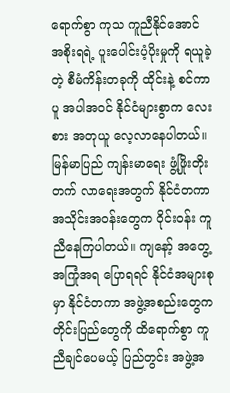ရောက်စွာ ကုသ ကူညီနိုင်အောင် အစိုးရရဲ့ ပူးပေါင်းပံ့ပိုးမှုကို ရယူခဲ့တဲ့ စီမံကိန်းတခုကို ထိုင်းနဲ့ စင်ကာပူ အပါအဝင် နိုင်ငံများစွာက လေးစား အတုယူ လေ့လာနေပါတယ်။
မြန်မာပြည် ကျန်းမာရေး ဖွံ့ဖြိုးတိုးတက် လာရေးအတွက် နိုင်ငံတကာ အသိုင်းအဝန်းတွေက ဝိုင်းဝန်း ကူညီနေကြပါတယ်။ ကျနော့် အတွေ့အကြုံအရ ပြောရရင် နိုင်ငံအများစုမှာ နိုင်ငံတကာ အဖွဲ့အစည်းတွေက တိုင်းပြည်တွေကို ထိရောက်စွာ ကူညီချင်ပေမယ့် ပြည်တွင်း အဖွဲ့အ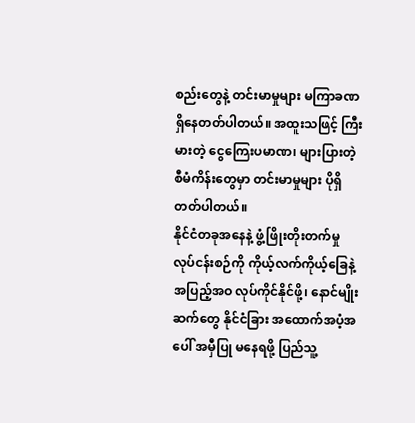စည်းတွေနဲ့ တင်းမာမှုများ မကြာခဏ ရှိနေတတ်ပါတယ်။ အထူးသဖြင့် ကြီးမားတဲ့ ငွေကြေးပမာဏ၊ များပြားတဲ့ စီမံကိန်းတွေမှာ တင်းမာမှုများ ပိုရှိတတ်ပါတယ်။
နိုင်ငံတခုအနေနဲ့ ဖွံ့ဖြိုးတိုးတက်မှု လုပ်ငန်းစဉ်ကို ကိုယ့်လက်ကိုယ့်ခြေနဲ့ အပြည့်အဝ လုပ်ကိုင်နိုင်ဖို့၊ နောင်မျိုးဆက်တွေ နိုင်ငံခြား အထောက်အပံ့အပေါ် အမှီပြု မနေရဖို့ ပြည်သူ့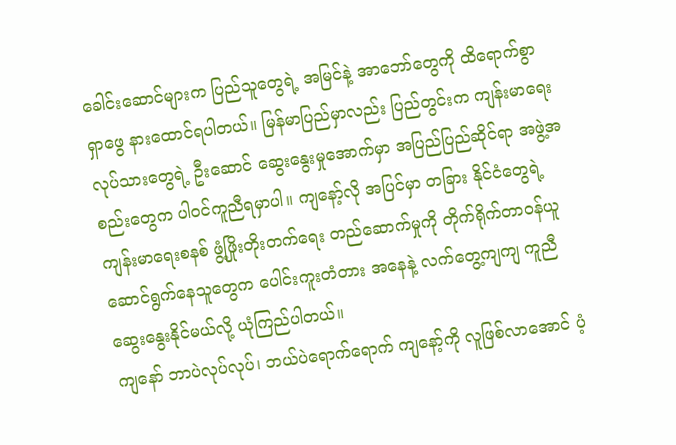ခေါင်းဆောင်များက ပြည်သူတွေရဲ့ အမြင်နဲ့ အာဘော်တွေကို ထိရောက်စွာ ရှာဖွေ နားထောင်ရပါတယ်။ မြန်မာပြည်မှာလည်း ပြည်တွင်းက ကျန်းမာရေး လုပ်သားတွေရဲ့ ဦးဆောင် ဆွေးနွေးမှုအောက်မှာ အပြည်ပြည်ဆိုင်ရာ အဖွဲ့အစည်းတွေက ပါဝင်ကူညီရမှာပါ။ ကျနော့်လို အပြင်မှာ တခြား နိုင်ငံတွေရဲ့ ကျန်းမာရေးစနစ် ဖွံ့ဖြိုးတိုးတက်ရေး တည်ဆောက်မှုကို တိုက်ရိုက်တာဝန်ယူ ဆောင်ရွက်နေသူတွေက ပေါင်းကူးတံတား အနေနဲ့ လက်တွေ့ကျကျ ကူညီဆွေးနွေးနိုင်မယ်လို့ ယုံကြည်ပါတယ်။
ကျနော် ဘာပဲလုပ်လုပ်၊ ဘယ်ပဲရောက်ရောက် ကျနော့်ကို လူဖြစ်လာအောင် ပံ့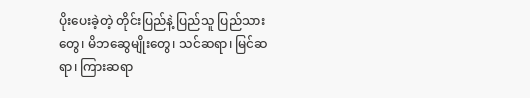ပိုးပေးခဲ့တဲ့ တိုင်းပြည်နဲ့ ပြည်သူ ပြည်သားတွေ၊ မိဘဆွေမျိုးတွေ၊ သင်ဆရာ၊ မြင်ဆရာ၊ ကြားဆရာ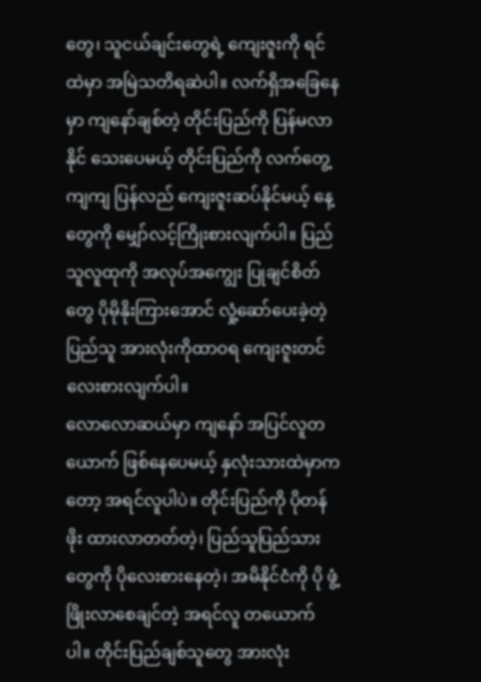တွေ၊ သူငယ်ချင်းတွေရဲ့ ကျေးဇူးကို ရင်ထဲမှာ အမြဲသတိရဆဲပါ။ လက်ရှိအခြေနေမှာ ကျနော်ချစ်တဲ့ တိုင်းပြည်ကို ပြန်မလာနိုင် သေးပေမယ့် တိုင်းပြည်ကို လက်တွေ့ကျကျ ပြန်လည် ကျေးဇူးဆပ်နိုင်မယ့် နေ့တွေကို မျှော်လင့်ကြိုးစားလျက်ပါ။ ပြည်သူလူထုကို အလုပ်အကျွေး ပြုချင်စိတ်တွေ ပိုမိုနိုးကြားအောင် လှုံ့ဆော်ပေးခဲ့တဲ့ ပြည်သူ အားလုံးကိုထာဝရ ကျေးဇူးတင် လေးစားလျက်ပါ။
လောလောဆယ်မှာ ကျနော် အပြင်လူတယောက် ဖြစ်နေပေမယ့် နှလုံးသားထဲမှာကတော့ အရင်လူပါပဲ။ တိုင်းပြည်ကို ပိုတန်ဖိုး ထားလာတတ်တဲ့၊ ပြည်သူပြည်သားတွေကို ပိုလေးစားနေတဲ့၊ အမိနိုင်ငံကို ပို ဖွံ့ဖြိုးလာစေချင်တဲ့ အရင်လူ တယောက်ပါ။ တိုင်းပြည်ချစ်သူတွေ အားလုံး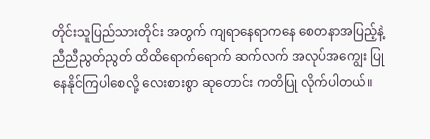တိုင်းသူပြည်သားတိုင်း အတွက် ကျရာနေရာကနေ စေတနာအပြည့်နဲ့ ညီညီညွတ်ညွတ် ထိထိရောက်ရောက် ဆက်လက် အလုပ်အကျွေး ပြုနေနိုင်ကြပါစေလို့ လေးစားစွာ ဆုတောင်း ကတိပြု လိုက်ပါတယ်။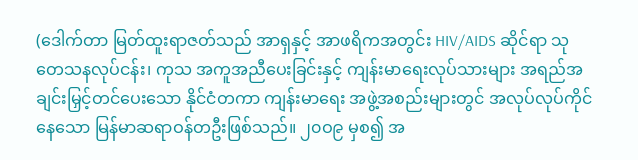(ဒေါက်တာ မြတ်ထူးရာဇတ်သည် အာရှနှင့် အာဖရိကအတွင်း HIV/AIDS ဆိုင်ရာ သုတေသနလုပ်ငန်း၊ ကုသ အကူအညီပေးခြင်းနှင့် ကျန်းမာရေးလုပ်သားများ အရည်အချင်းမြှင့်တင်ပေးသော နိုင်ငံတကာ ကျန်းမာရေး အဖွဲ့အစည်းများတွင် အလုပ်လုပ်ကိုင်နေသော မြန်မာဆရာဝန်တဦးဖြစ်သည်။ ၂၀ဝ၉ မှစ၍ အ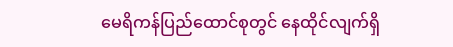မေရိကန်ပြည်ထောင်စုတွင် နေထိုင်လျက်ရှိ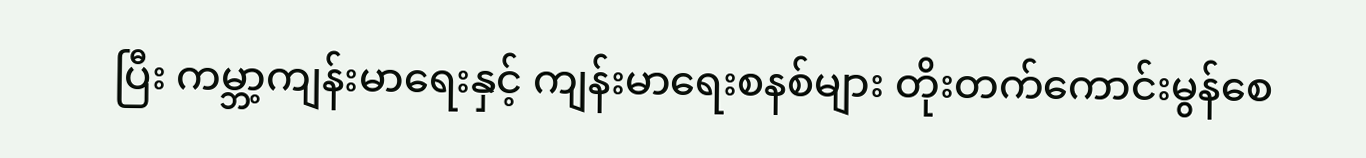ပြီး ကမ္ဘာ့ကျန်းမာရေးနှင့် ကျန်းမာရေးစနစ်များ တိုးတက်ကောင်းမွန်စေ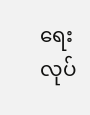ရေး လုပ်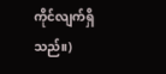ကိုင်လျက်ရှိသည်။)